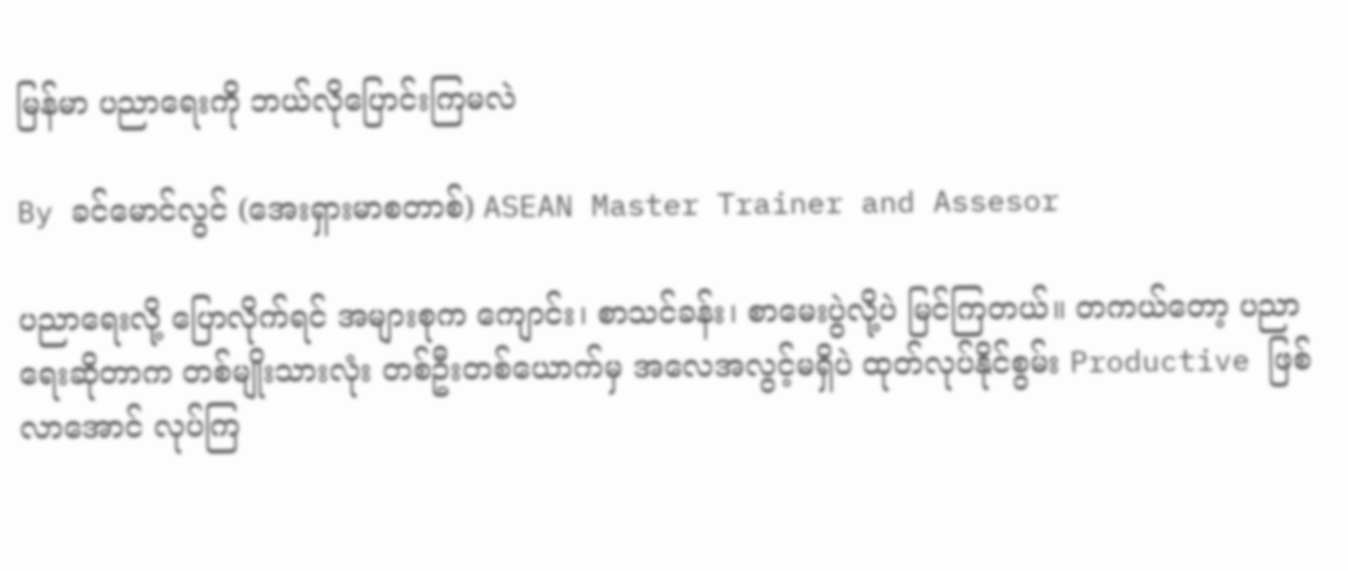မြန်မာ ပညာရေးကို ဘယ်လိုပြောင်းကြမလဲ

By ခင်မောင်လွင် (အေးရှားမာစတာစ်) ASEAN Master Trainer and Assesor

ပညာရေးလို့ ပြောလိုက်ရင် အများစုက ကျောင်း၊ စာသင်ခန်း၊ စာမေးပွဲလို့ပဲ မြင်ကြတယ်။ တကယ်တော့ ပညာရေးဆိုတာက တစ်မျိုးသားလုံး တစ်ဦးတစ်ယောက်မှ အလေအလွင့်မရှိပဲ ထုတ်လုပ်နိုင်စွမ်း Productive ဖြစ်လာအောင် လုပ်ကြ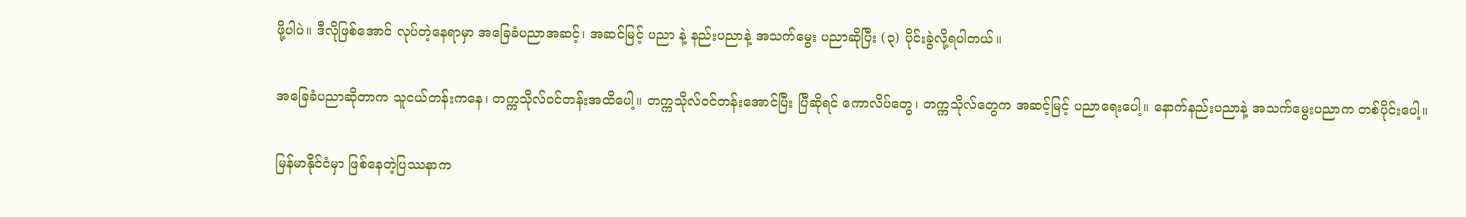ဖို့ပါပဲ။ ဒီလိုဖြစ်အောင် လုပ်တဲ့နေရာမှာ အခြေခံပညာအဆင့်၊ အဆင်မြင့် ပညာ နဲ့ နည်းပညာနဲ့ အသက်မွေး ပညာဆိုပြီး (၃) ပိုင်းခွဲလို့ရပါတယ်။

အခြေခံပညာဆိုတာက သူငယ်တန်းကနေ၊ တက္ကသိုလ်ဝင်တန်းအထိပေါ့။ တက္ကသိုလ်ဝင်တန်းအောင်ပြီး ပြီဆိုရင် ကောလိပ်တွေ၊ တက္ကသိုလ်တွေက အဆင့်မြင့် ပညာရေးပေါ့။ နောက်နည်းပညာနဲ့ အသက်မွေးပညာက တစ်ပိုင်းပေါ့။

မြန်မာနိုင်ငံမှာ ဖြစ်နေတဲ့ပြဿနာက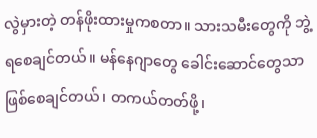လွဲမှားတဲ့ တန်ဖိုးထားမှုကစတာ။ သားသမီးတွေကို ဘွဲ့ရစေချင်တယ်။ မန်နေဂျာတွေ ခေါင်းဆောင်တွေသာဖြစ်စေချင်တယ်၊ တကယ်တတ်ဖို့၊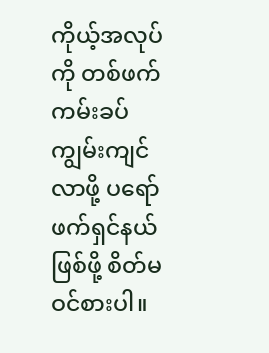ကိုယ့်အလုပ်ကို တစ်ဖက်ကမ်းခပ် ကျွမ်းကျင်လာဖို့ ပရော်ဖက်ရှင်နယ်ဖြစ်ဖို့ စိတ်မဝင်စားပါ။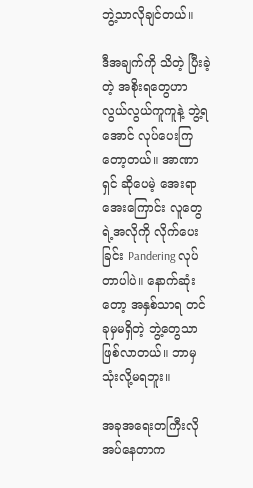ဘွဲ့သာလိုချင်တယ်။

ဒီအချက်ကို သိတဲ့ ပြီးခဲ့တဲ့ အစိုးရတွေဟာ လွယ်လွယ်ကူကူနဲ့ ဘွဲ့ရအောင် လုပ်ပေးကြတော့တယ်။ အာဏာရှင် ဆိုပေမဲ့ အေးရာအေးကြောင်း လူတွေရဲ့အလိုကို လိုက်ပေးခြင်း Pandering လုပ်တာပါပဲ။ နောက်ဆုံးတော့ အနှစ်သာရ တင်ခုမှမရှိတဲ့ ဘွဲ့တွေသာဖြစ်လာတယ်။ ဘာမှသုံးလို့မရဘူး။

အခုအရေးတကြီးလိုအပ်နေတာက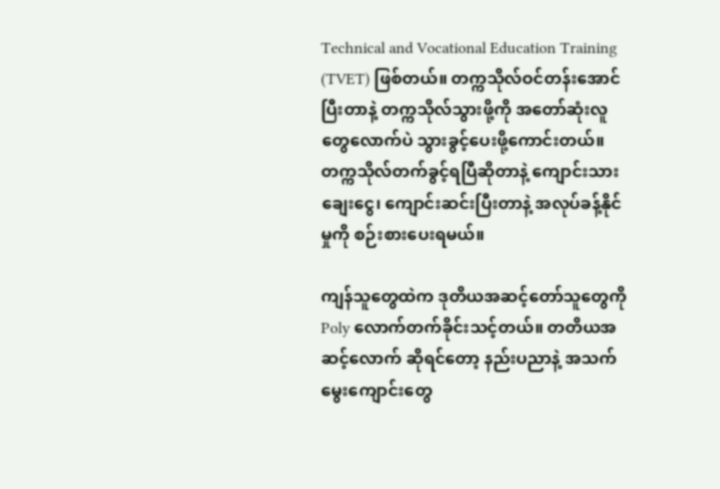Technical and Vocational Education Training (TVET) ဖြစ်တယ်။ တက္ကသိုလ်ဝင်တန်းအောင်ပြီးတာနဲ့ တက္ကသိုလ်သွားဖို့ကို အတော်ဆုံးလူတွေလောက်ပဲ သွားခွင့်ပေးဖို့ကောင်းတယ်။ တက္ကသိုလ်တက်ခွင့်ရပြီဆိုတာနဲ့ ကျောင်းသားချေးငွေ၊ ကျောင်းဆင်းပြီးတာနဲ့ အလုပ်ခန့်နိုင်မှုကို စဉ်းစားပေးရမယ်။

ကျန်သူတွေထဲက ဒုတိယအဆင့်တော်သူတွေကို Poly လောက်တက်ခိုင်းသင့်တယ်။ တတိယအဆင့်လောက် ဆိုရင်တော့ နည်းပညာနဲ့ အသက်မွေးကျောင်းတွေ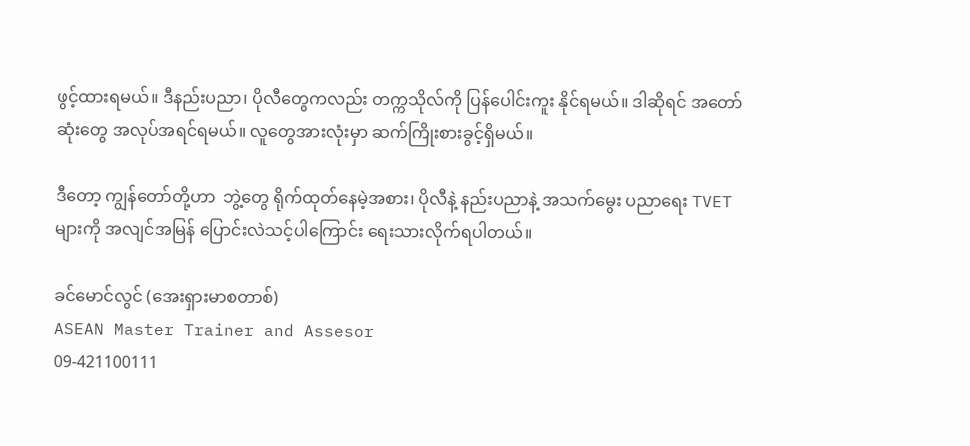ဖွင့်ထားရမယ်။ ဒီနည်းပညာ၊ ပိုလီတွေကလည်း တက္ကသိုလ်ကို ပြန်ပေါင်းကူး နိုင်ရမယ်။ ဒါဆိုရင် အတော်ဆုံးတွေ အလုပ်အရင်ရမယ်။ လူတွေအားလုံးမှာ ဆက်ကြိုးစားခွင့်ရှိမယ်။

ဒီတော့ ကျွန်တော်တို့ဟာ  ဘွဲ့တွေ ရိုက်ထုတ်နေမဲ့အစား၊ ပိုလီနဲ့ နည်းပညာနဲ့ အသက်မွေး ပညာရေး TVET များကို အလျင်အမြန် ပြောင်းလဲသင့်ပါကြောင်း ရေးသားလိုက်ရပါတယ်။

ခင်မောင်လွင် (အေးရှားမာစတာစ်)
ASEAN Master Trainer and Assesor
09-421100111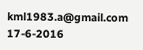kml1983.a@gmail.com
17-6-2016